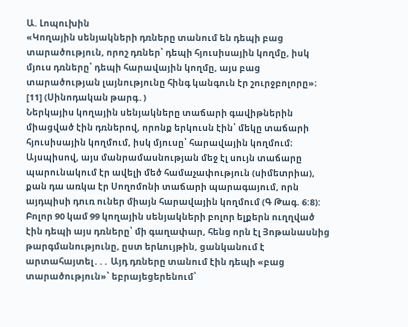Ա. Լոպուխին
«Կողային սենյակների դռները տանում են դեպի բաց տարածություն, որոշ դռներ՝ դեպի հյուսիսային կողմը, իսկ մյուս դռները՝ դեպի հարավային կողմը, այս բաց տարածության լայնությունը հինգ կանգուն էր շուրջբոլորը»։ [11] (Սինոդական թարգ․)
Ներկայիս կողային սենյակները տաճարի գավիթներին միացված էին դռներով, որոնք երկուսն էին՝ մեկը տաճարի հյուսիսային կողմում, իսկ մյուսը՝ հարավային կողմում։ Այսպիսով, այս մանրամասնության մեջ էլ սույն տաճարը պարունակում էր ավելի մեծ համաչափություն (սիմետրիա), քան դա առկա էր Սողոմոնի տաճարի պարագայում, որն այդպիսի դուռ ուներ միայն հարավային կողմում (Գ Թագ. 6:8): Բոլոր 90 կամ 99 կողային սենյակների բոլոր ելքերն ուղղված էին դեպի այս դռները՝ մի գաղափար, հենց որն էլ Յոթանասնից թարգմանությունը, ըստ երևույթին, ցանկանում է արտահայտել․․․ Այդ դռները տանում էին դեպի «բաց տարածություն»՝ եբրայեցերենում՝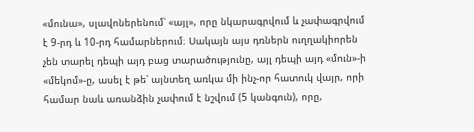«մունա», սլավոներենում՝ «այլ», որը նկարագրվում և չափագրվում է 9-րդ և 10-րդ համարներում։ Սակայն այս դռներն ուղղակիորեն չեն տարել դեպի այդ բաց տարածությունը, այլ դեպի այդ «մուն»-ի «մեկոմ»-ը, ասել է թե՝ այնտեղ առկա մի ինչ-որ հատուկ վայր, որի համար նաև առանձին չափում է նշվում (5 կանգուն), որը,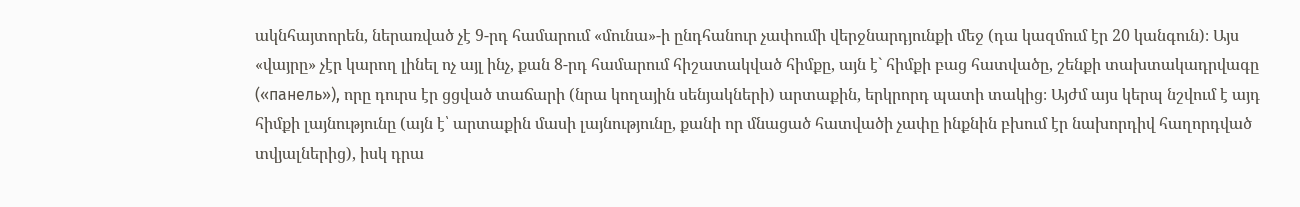ակնհայտորեն, ներառված չէ 9-րդ համարում «մունա»-ի ընդհանուր չափումի վերջնարդյունքի մեջ (դա կազմում էր 20 կանգուն)։ Այս «վայրը» չէր կարող լինել ոչ այլ ինչ, քան 8-րդ համարում հիշատակված հիմքը, այն է` հիմքի բաց հատվածը, շենքի տախտակադրվագը («панель»), որը դուրս էր ցցված տաճարի (նրա կողային սենյակների) արտաքին, երկրորդ պատի տակից։ Այժմ այս կերպ նշվում է այդ հիմքի լայնությունը (այն է՝ արտաքին մասի լայնությունը, քանի որ մնացած հատվածի չափը ինքնին բխում էր նախորդիվ հաղորդված տվյալներից), իսկ դրա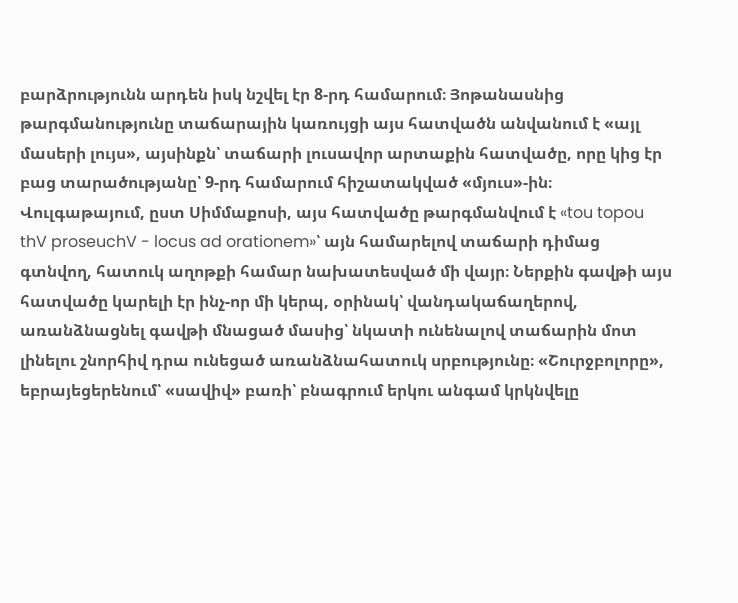բարձրությունն արդեն իսկ նշվել էր 8-րդ համարում։ Յոթանասնից թարգմանությունը տաճարային կառույցի այս հատվածն անվանում է «այլ մասերի լույս», այսինքն՝ տաճարի լուսավոր արտաքին հատվածը, որը կից էր բաց տարածությանը՝ 9-րդ համարում հիշատակված «մյուս»-ին։ Վուլգաթայում, ըստ Սիմմաքոսի, այս հատվածը թարգմանվում է «tou topou thV proseuchV - locus ad orationem»՝ այն համարելով տաճարի դիմաց գտնվող, հատուկ աղոթքի համար նախատեսված մի վայր։ Ներքին գավթի այս հատվածը կարելի էր ինչ-որ մի կերպ, օրինակ՝ վանդակաճաղերով, առանձնացնել գավթի մնացած մասից՝ նկատի ունենալով տաճարին մոտ լինելու շնորհիվ դրա ունեցած առանձնահատուկ սրբությունը։ «Շուրջբոլորը», եբրայեցերենում՝ «սավիվ» բառի՝ բնագրում երկու անգամ կրկնվելը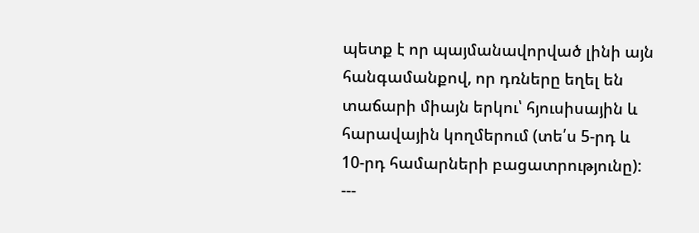պետք է որ պայմանավորված լինի այն հանգամանքով, որ դռները եղել են տաճարի միայն երկու՝ հյուսիսային և հարավային կողմերում (տե՛ս 5-րդ և 10-րդ համարների բացատրությունը):
---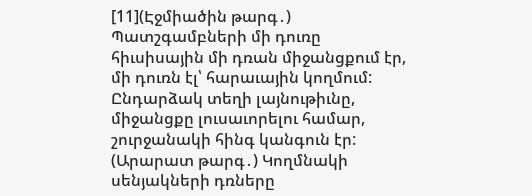[11](Էջմիածին թարգ․) Պատշգամբների մի դուռը հիւսիսային մի դռան միջանցքում էր, մի դուռն էլ՝ հարաւային կողմում: Ընդարձակ տեղի լայնութիւնը, միջանցքը լուսաւորելու համար, շուրջանակի հինգ կանգուն էր:
(Արարատ թարգ․) Կողմնակի սենյակների դռները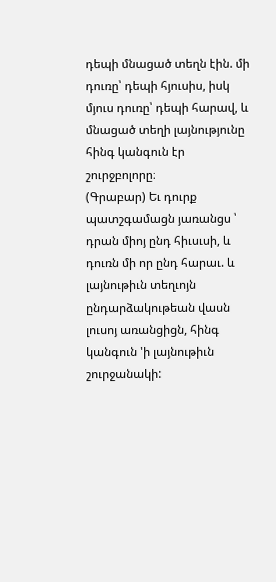դեպի մնացած տեղն էին. մի դուռը՝ դեպի հյուսիս, իսկ մյուս դուռը՝ դեպի հարավ, և մնացած տեղի լայնությունը հինգ կանգուն էր շուրջբոլորը։
(Գրաբար) Եւ դուրք պատշգամացն յառանցս ՝ դրան միոյ ընդ հիւսւսի, և դուռն մի որ ընդ հարաւ. և լայնութիւն տեղւոյն ընդարձակութեան վասն լուսոյ առանցիցն, հինգ կանգուն 'ի լայնութիւն շուրջանակի: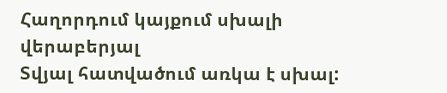Հաղորդում կայքում սխալի վերաբերյալ
Տվյալ հատվածում առկա է սխալ: